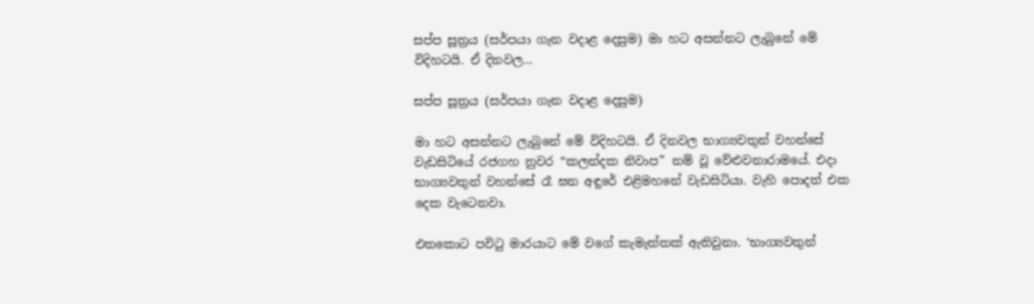සප්ප සූත්‍රය (සර්පයා ගැන වදාළ දෙසුම) මා හට අසන්නට ලැබුනේ මේ විදිහටයි. ඒ දිනවල…

සප්ප සූත්‍රය (සර්පයා ගැන වදාළ දෙසුම)

මා හට අසන්නට ලැබුනේ මේ විදිහටයි. ඒ දිනවල භාග්‍යවතුන් වහන්සේ
වැඩසිටියේ රජගහ නුවර “කලන්දක නිවාප” නම් වූ වේළුවනාරාමයේ. එදා භාග්‍යවතුන් වහන්සේ රෑ ඝන අඳුරේ එළිමහනේ වැඩසිටියා. වැහි පොදත් එක දෙක වැටෙනවා.

එතකොට පවිටු මාරයාට මේ වගේ කැමැත්තක් ඇතිවුනා. ‘භාග්‍යවතුන්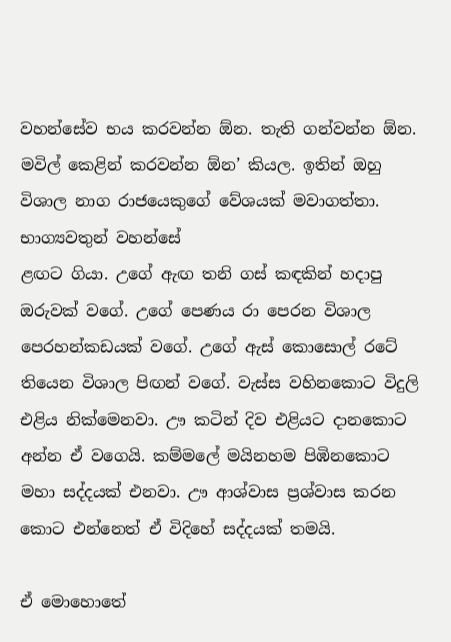වහන්සේව භය කරවන්න ඕන. තැති ගන්වන්න ඕන. මවිල් කෙළින් කරවන්න ඕන’ කියල. ඉතින් ඔහු විශාල නාග රාජයෙකුගේ වේශයක් මවාගත්තා. භාග්‍යවතුන් වහන්සේ
ළඟට ගියා. උගේ ඇඟ තනි ගස් කඳකින් හදාපු ඔරුවක් වගේ. උගේ පෙණය රා පෙරන විශාල පෙරහන්කඩයක් වගේ. උගේ ඇස් කොසොල් රටේ තියෙන විශාල පිඟන් වගේ. වැස්ස වහිනකොට විදුලි එළිය නික්මෙනවා. ඌ කටින් දිව එළියට දානකොට අන්න ඒ වගෙයි. කම්මලේ මයිනහම පිඹිනකොට මහා සද්දයක් එනවා. ඌ ආශ්වාස ප්‍රශ්වාස කරන කොට එන්නෙත් ඒ විදිහේ සද්දයක් තමයි.

ඒ මොහොතේ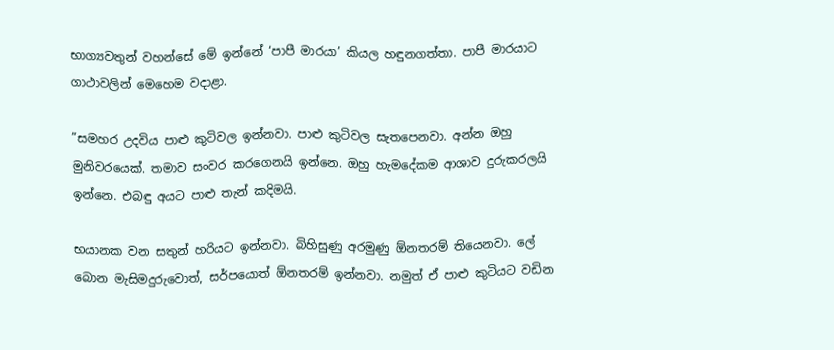භාග්‍යවතුන් වහන්සේ මේ ඉන්නේ ‘පාපී මාරයා’ කියල හඳුනගත්තා. පාපී මාරයාට ගාථාවලින් මෙහෙම වදාළා.

”සමහර උදවිය පාළු කුටිවල ඉන්නවා. පාළු කුටිවල සැතපෙනවා. අන්න ඔහු මුනිවරයෙක්. තමාව සංවර කරගෙනයි ඉන්නෙ. ඔහු හැමදේකම ආශාව දුරුකරලයි ඉන්නෙ. එබඳු අයට පාළු තැන් කදිමයි.

භයානක වන සතුන් හරියට ඉන්නවා. බිහිසුණු අරමුණු ඕනතරම් තියෙනවා. ලේ බොන මැසිමදුරුවොත්, සර්පයොත් ඕනතරම් ඉන්නවා. නමුත් ඒ පාළු කුටියට වඩින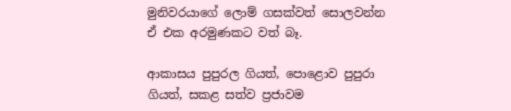මුනිවරයාගේ ලොම් ගසක්වත් සොලවන්න ඒ එක අරමුණකට වත් බෑ.

ආකාසය පුපුරල ගියත්, පොළොව පුපුරා ගියත්, සකළ සත්ව ප්‍රජාවම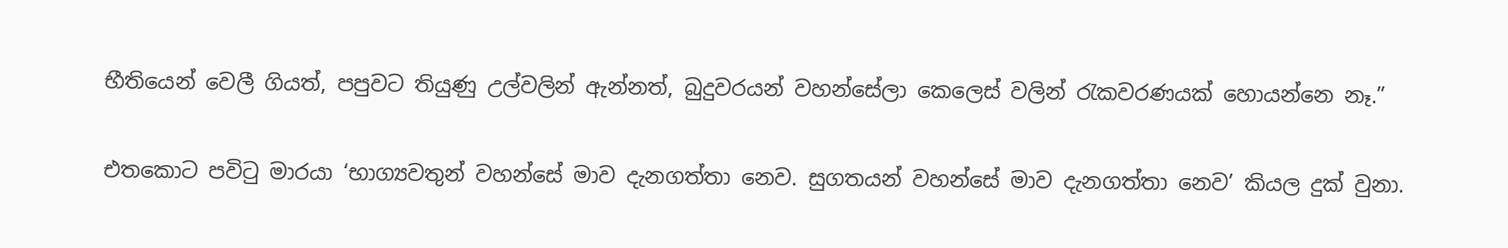භීතියෙන් වෙලී ගියත්, පපුවට තියුණු උල්වලින් ඇන්නත්, බුදුවරයන් වහන්සේලා කෙලෙස් වලින් රැකවරණයක් හොයන්නෙ නෑ.”

එතකොට පවිටු මාරයා ‘භාග්‍යවතුන් වහන්සේ මාව දැනගත්තා නෙව. සුගතයන් වහන්සේ මාව දැනගත්තා නෙව’ කියල දුක් වුනා.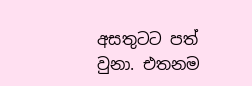අසතුටට පත් වුනා. එතනම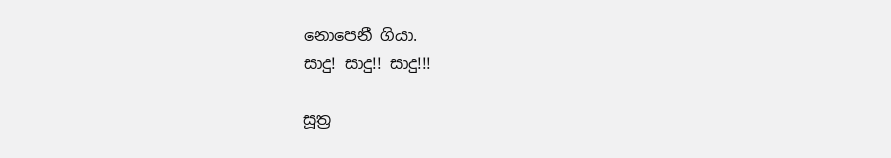නොපෙනී ගියා.
සාදු! සාදු!! සාදු!!!

සූත්‍ර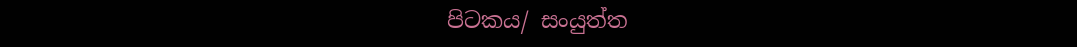පිටකය/ සංයුත්ත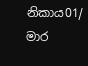නිකාය01/ මාර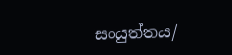සංයුත්තය/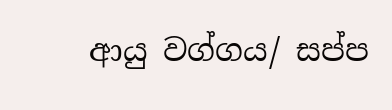ආයු වග්ගය/ සප්ප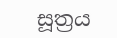සූත්‍රය